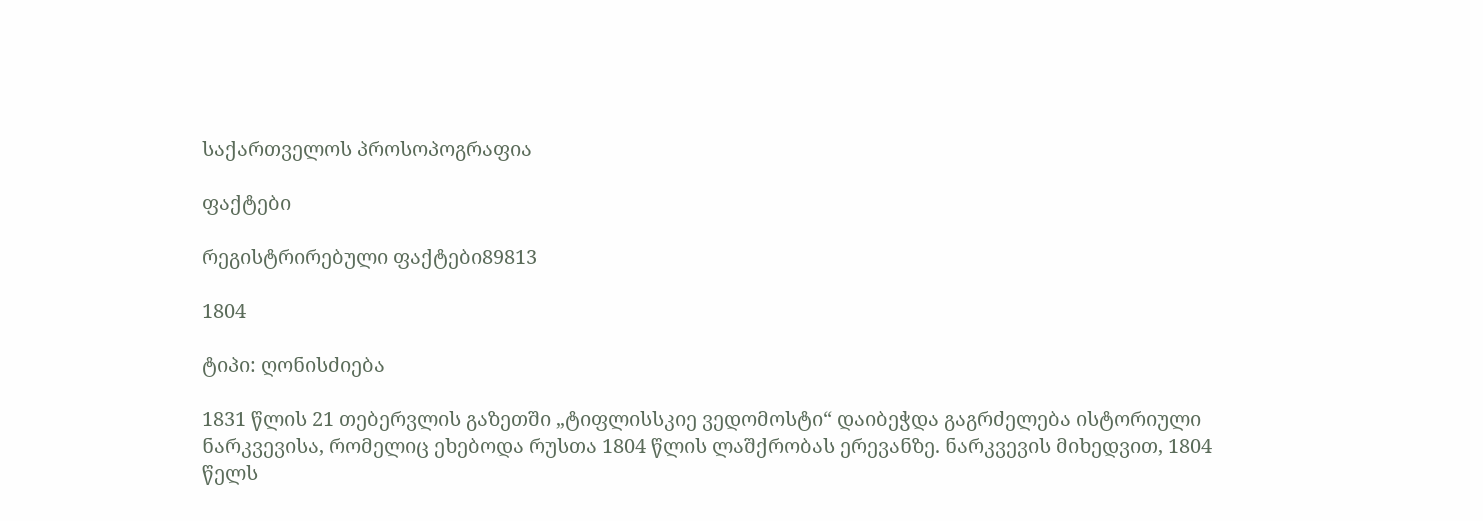საქართველოს პროსოპოგრაფია

ფაქტები

რეგისტრირებული ფაქტები89813

1804

ტიპი: ღონისძიება

1831 წლის 21 თებერვლის გაზეთში „ტიფლისსკიე ვედომოსტი“ დაიბეჭდა გაგრძელება ისტორიული ნარკვევისა, რომელიც ეხებოდა რუსთა 1804 წლის ლაშქრობას ერევანზე. ნარკვევის მიხედვით, 1804 წელს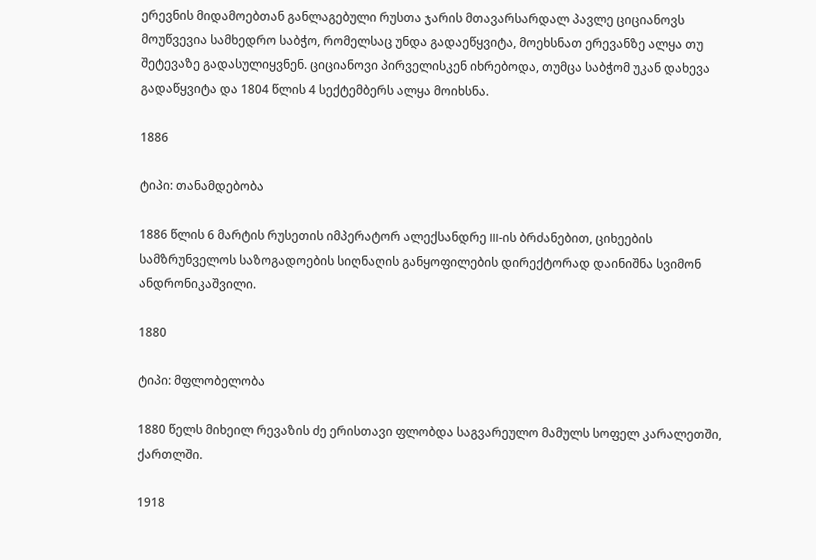ერევნის მიდამოებთან განლაგებული რუსთა ჯარის მთავარსარდალ პავლე ციციანოვს მოუწვევია სამხედრო საბჭო, რომელსაც უნდა გადაეწყვიტა, მოეხსნათ ერევანზე ალყა თუ შეტევაზე გადასულიყვნენ. ციციანოვი პირველისკენ იხრებოდა, თუმცა საბჭომ უკან დახევა გადაწყვიტა და 1804 წლის 4 სექტემბერს ალყა მოიხსნა.

1886

ტიპი: თანამდებობა

1886 წლის 6 მარტის რუსეთის იმპერატორ ალექსანდრე III-ის ბრძანებით, ციხეების სამზრუნველოს საზოგადოების სიღნაღის განყოფილების დირექტორად დაინიშნა სვიმონ ანდრონიკაშვილი.

1880

ტიპი: მფლობელობა

1880 წელს მიხეილ რევაზის ძე ერისთავი ფლობდა საგვარეულო მამულს სოფელ კარალეთში, ქართლში.

1918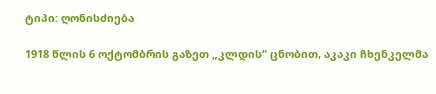ტიპი: ღონისძიება

1918 წლის 6 ოქტომბრის გაზეთ „კლდის“ ცნობით, აკაკი ჩხენკელმა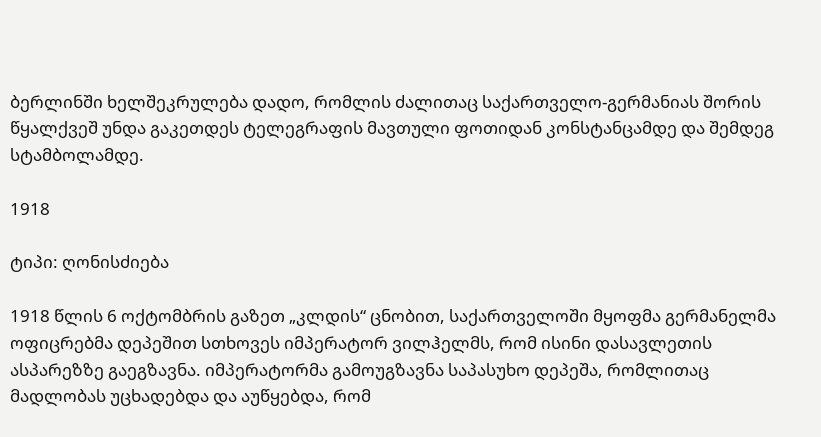ბერლინში ხელშეკრულება დადო, რომლის ძალითაც საქართველო-გერმანიას შორის წყალქვეშ უნდა გაკეთდეს ტელეგრაფის მავთული ფოთიდან კონსტანცამდე და შემდეგ სტამბოლამდე.

1918

ტიპი: ღონისძიება

1918 წლის 6 ოქტომბრის გაზეთ „კლდის“ ცნობით, საქართველოში მყოფმა გერმანელმა ოფიცრებმა დეპეშით სთხოვეს იმპერატორ ვილჰელმს, რომ ისინი დასავლეთის ასპარეზზე გაეგზავნა. იმპერატორმა გამოუგზავნა საპასუხო დეპეშა, რომლითაც მადლობას უცხადებდა და აუწყებდა, რომ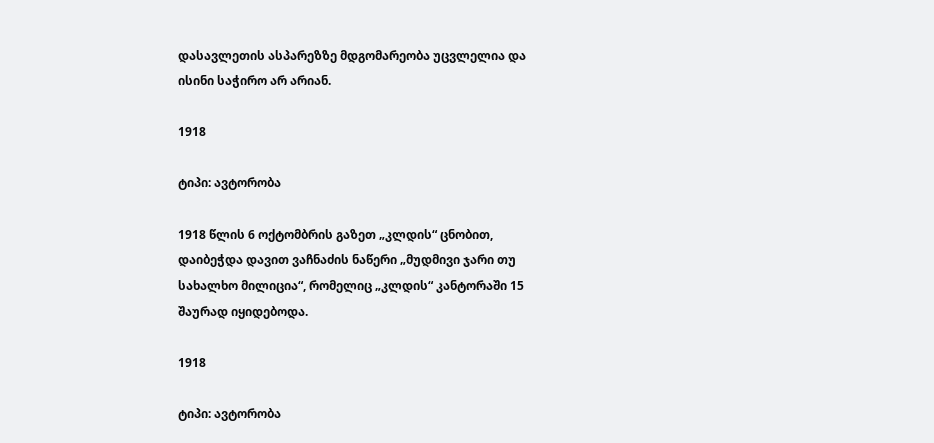დასავლეთის ასპარეზზე მდგომარეობა უცვლელია და ისინი საჭირო არ არიან.

1918

ტიპი: ავტორობა

1918 წლის 6 ოქტომბრის გაზეთ „კლდის“ ცნობით, დაიბეჭდა დავით ვაჩნაძის ნაწერი „მუდმივი ჯარი თუ სახალხო მილიცია“, რომელიც „კლდის“ კანტორაში 15 შაურად იყიდებოდა.

1918

ტიპი: ავტორობა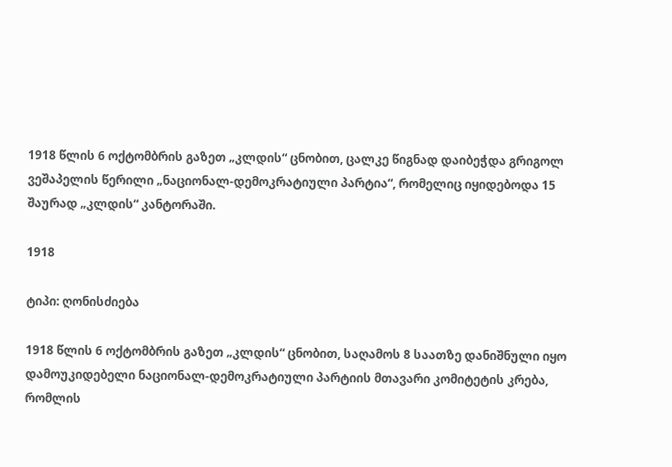1918 წლის 6 ოქტომბრის გაზეთ „კლდის“ ცნობით, ცალკე წიგნად დაიბეჭდა გრიგოლ ვეშაპელის წერილი „ნაციონალ-დემოკრატიული პარტია“, რომელიც იყიდებოდა 15 შაურად „კლდის“ კანტორაში.

1918

ტიპი: ღონისძიება

1918 წლის 6 ოქტომბრის გაზეთ „კლდის“ ცნობით, საღამოს 8 საათზე დანიშნული იყო დამოუკიდებელი ნაციონალ-დემოკრატიული პარტიის მთავარი კომიტეტის კრება, რომლის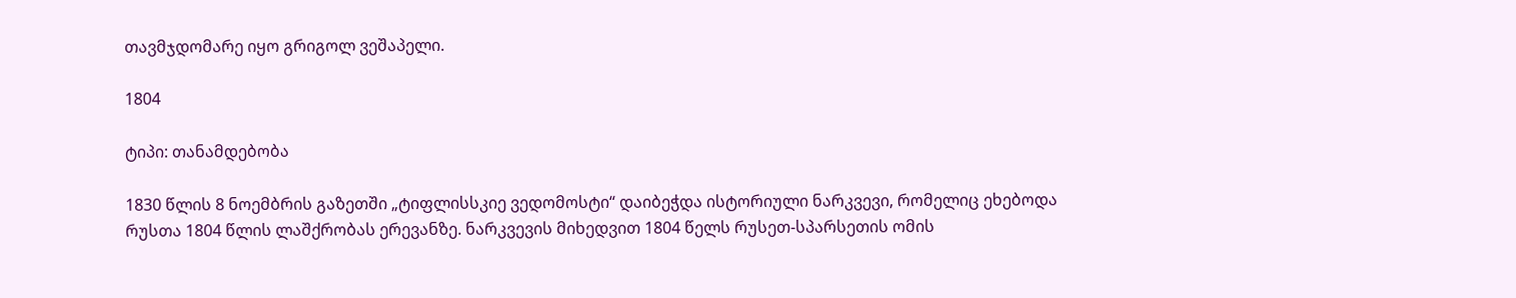თავმჯდომარე იყო გრიგოლ ვეშაპელი.

1804

ტიპი: თანამდებობა

1830 წლის 8 ნოემბრის გაზეთში „ტიფლისსკიე ვედომოსტი“ დაიბეჭდა ისტორიული ნარკვევი, რომელიც ეხებოდა რუსთა 1804 წლის ლაშქრობას ერევანზე. ნარკვევის მიხედვით 1804 წელს რუსეთ-სპარსეთის ომის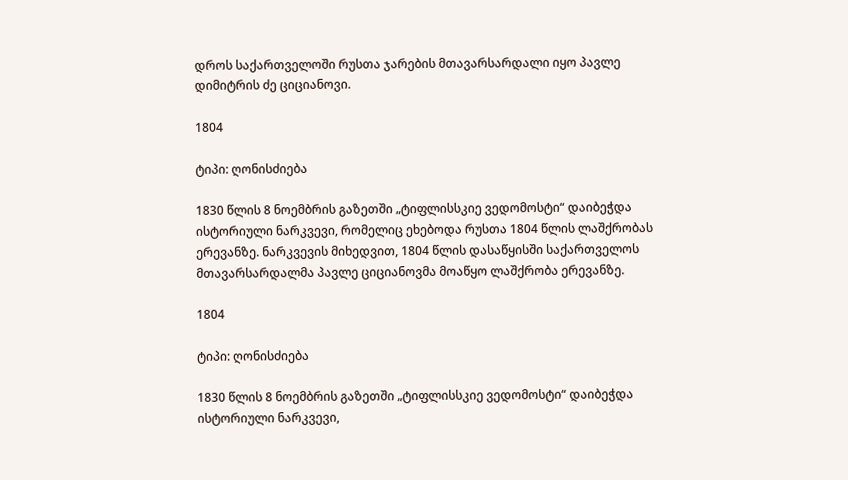დროს საქართველოში რუსთა ჯარების მთავარსარდალი იყო პავლე დიმიტრის ძე ციციანოვი.

1804

ტიპი: ღონისძიება

1830 წლის 8 ნოემბრის გაზეთში „ტიფლისსკიე ვედომოსტი“ დაიბეჭდა ისტორიული ნარკვევი, რომელიც ეხებოდა რუსთა 1804 წლის ლაშქრობას ერევანზე. ნარკვევის მიხედვით, 1804 წლის დასაწყისში საქართველოს მთავარსარდალმა პავლე ციციანოვმა მოაწყო ლაშქრობა ერევანზე.

1804

ტიპი: ღონისძიება

1830 წლის 8 ნოემბრის გაზეთში „ტიფლისსკიე ვედომოსტი“ დაიბეჭდა ისტორიული ნარკვევი,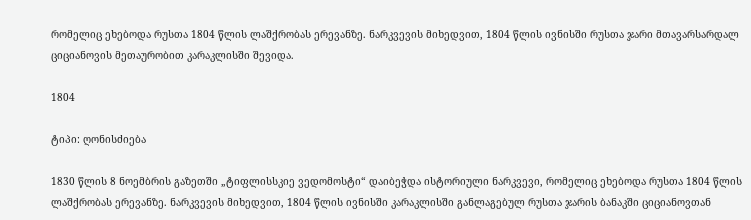რომელიც ეხებოდა რუსთა 1804 წლის ლაშქრობას ერევანზე. ნარკვევის მიხედვით, 1804 წლის ივნისში რუსთა ჯარი მთავარსარდალ ციციანოვის მეთაურობით კარაკლისში შევიდა.

1804

ტიპი: ღონისძიება

1830 წლის 8 ნოემბრის გაზეთში „ტიფლისსკიე ვედომოსტი“ დაიბეჭდა ისტორიული ნარკვევი, რომელიც ეხებოდა რუსთა 1804 წლის ლაშქრობას ერევანზე. ნარკვევის მიხედვით, 1804 წლის ივნისში კარაკლისში განლაგებულ რუსთა ჯარის ბანაკში ციციანოვთან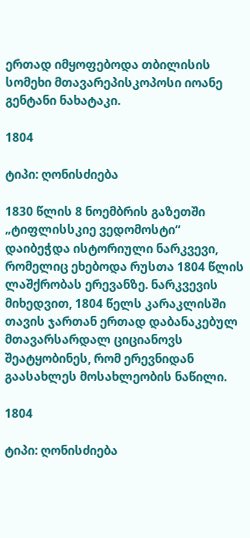ერთად იმყოფებოდა თბილისის სომეხი მთავარეპისკოპოსი იოანე გენტანი ნახატაკი.

1804

ტიპი: ღონისძიება

1830 წლის 8 ნოემბრის გაზეთში „ტიფლისსკიე ვედომოსტი“ დაიბეჭდა ისტორიული ნარკვევი, რომელიც ეხებოდა რუსთა 1804 წლის ლაშქრობას ერევანზე. ნარკვევის მიხედვით, 1804 წელს კარაკლისში თავის ჯართან ერთად დაბანაკებულ მთავარსარდალ ციციანოვს შეატყობინეს, რომ ერევნიდან გაასახლეს მოსახლეობის ნაწილი.

1804

ტიპი: ღონისძიება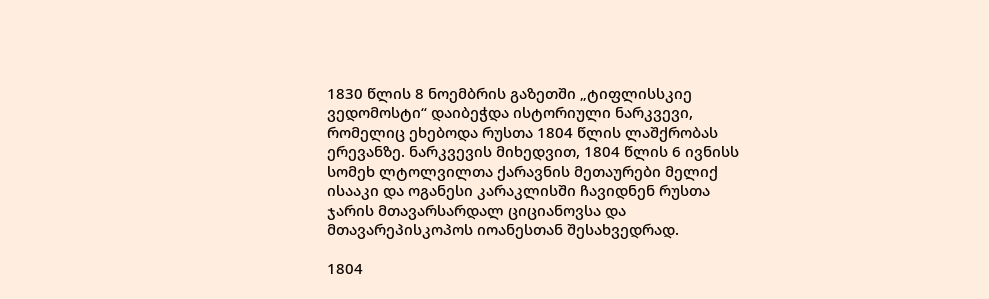1830 წლის 8 ნოემბრის გაზეთში „ტიფლისსკიე ვედომოსტი“ დაიბეჭდა ისტორიული ნარკვევი, რომელიც ეხებოდა რუსთა 1804 წლის ლაშქრობას ერევანზე. ნარკვევის მიხედვით, 1804 წლის 6 ივნისს სომეხ ლტოლვილთა ქარავნის მეთაურები მელიქ ისააკი და ოგანესი კარაკლისში ჩავიდნენ რუსთა ჯარის მთავარსარდალ ციციანოვსა და მთავარეპისკოპოს იოანესთან შესახვედრად.

1804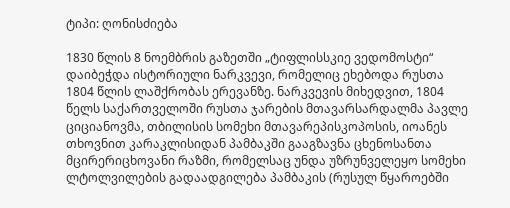ტიპი: ღონისძიება

1830 წლის 8 ნოემბრის გაზეთში „ტიფლისსკიე ვედომოსტი“ დაიბეჭდა ისტორიული ნარკვევი, რომელიც ეხებოდა რუსთა 1804 წლის ლაშქრობას ერევანზე. ნარკვევის მიხედვით, 1804 წელს საქართველოში რუსთა ჯარების მთავარსარდალმა პავლე ციციანოვმა, თბილისის სომეხი მთავარეპისკოპოსის, იოანეს თხოვნით კარაკლისიდან პამბაკში გააგზავნა ცხენოსანთა მცირერიცხოვანი რაზმი, რომელსაც უნდა უზრუნველეყო სომეხი ლტოლვილების გადაადგილება პამბაკის (რუსულ წყაროებში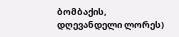ბომბაქის, დღევანდელი ლორეს)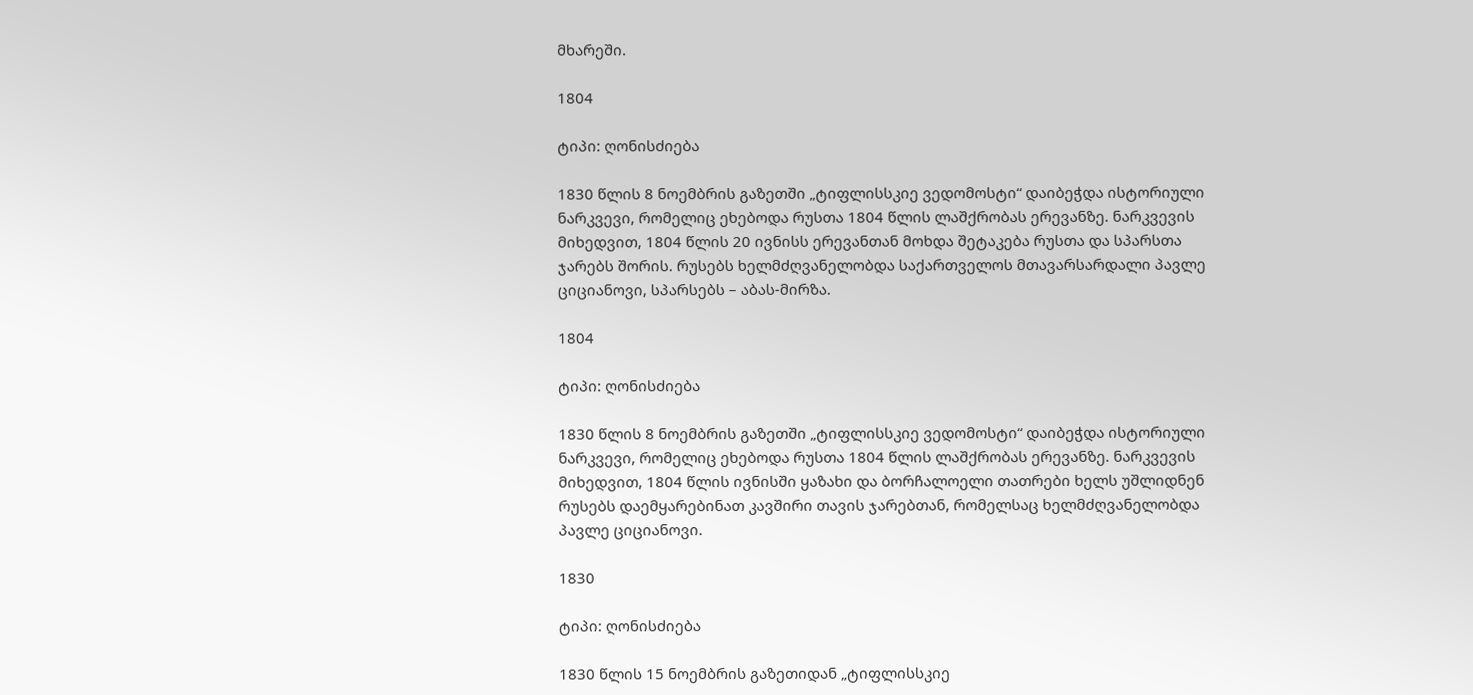მხარეში.

1804

ტიპი: ღონისძიება

1830 წლის 8 ნოემბრის გაზეთში „ტიფლისსკიე ვედომოსტი“ დაიბეჭდა ისტორიული ნარკვევი, რომელიც ეხებოდა რუსთა 1804 წლის ლაშქრობას ერევანზე. ნარკვევის მიხედვით, 1804 წლის 20 ივნისს ერევანთან მოხდა შეტაკება რუსთა და სპარსთა ჯარებს შორის. რუსებს ხელმძღვანელობდა საქართველოს მთავარსარდალი პავლე ციციანოვი, სპარსებს – აბას-მირზა.

1804

ტიპი: ღონისძიება

1830 წლის 8 ნოემბრის გაზეთში „ტიფლისსკიე ვედომოსტი“ დაიბეჭდა ისტორიული ნარკვევი, რომელიც ეხებოდა რუსთა 1804 წლის ლაშქრობას ერევანზე. ნარკვევის მიხედვით, 1804 წლის ივნისში ყაზახი და ბორჩალოელი თათრები ხელს უშლიდნენ რუსებს დაემყარებინათ კავშირი თავის ჯარებთან, რომელსაც ხელმძღვანელობდა პავლე ციციანოვი.

1830

ტიპი: ღონისძიება

1830 წლის 15 ნოემბრის გაზეთიდან „ტიფლისსკიე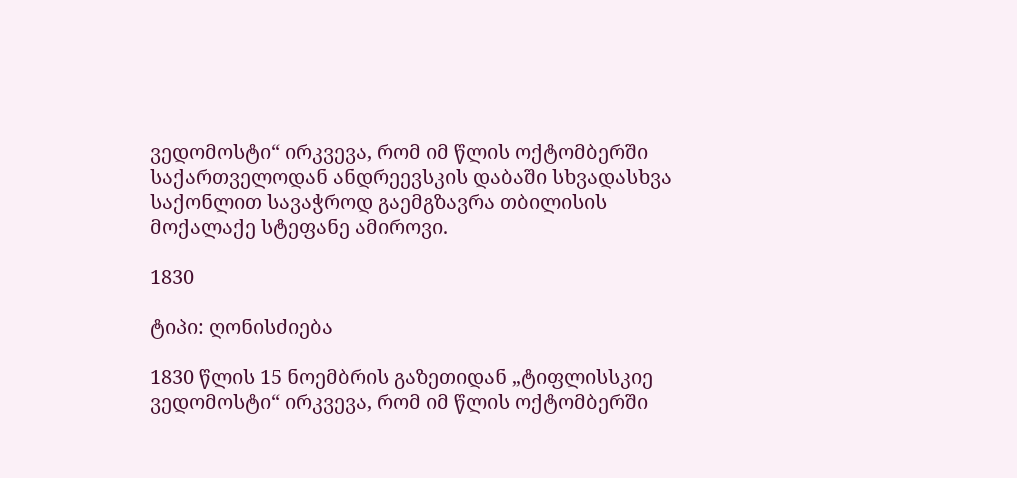ვედომოსტი“ ირკვევა, რომ იმ წლის ოქტომბერში საქართველოდან ანდრეევსკის დაბაში სხვადასხვა საქონლით სავაჭროდ გაემგზავრა თბილისის მოქალაქე სტეფანე ამიროვი.

1830

ტიპი: ღონისძიება

1830 წლის 15 ნოემბრის გაზეთიდან „ტიფლისსკიე ვედომოსტი“ ირკვევა, რომ იმ წლის ოქტომბერში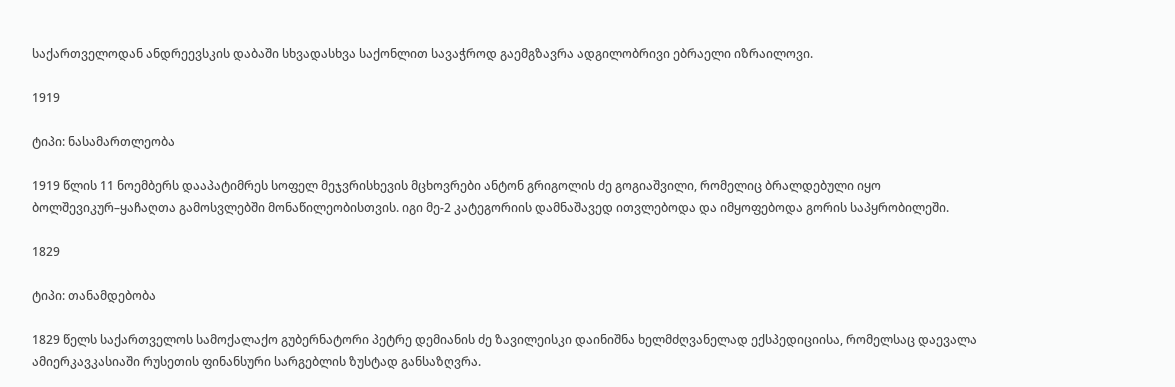საქართველოდან ანდრეევსკის დაბაში სხვადასხვა საქონლით სავაჭროდ გაემგზავრა ადგილობრივი ებრაელი იზრაილოვი.

1919

ტიპი: ნასამართლეობა

1919 წლის 11 ნოემბერს დააპატიმრეს სოფელ მეჯვრისხევის მცხოვრები ანტონ გრიგოლის ძე გოგიაშვილი, რომელიც ბრალდებული იყო ბოლშევიკურ–ყაჩაღთა გამოსვლებში მონაწილეობისთვის. იგი მე-2 კატეგორიის დამნაშავედ ითვლებოდა და იმყოფებოდა გორის საპყრობილეში.

1829

ტიპი: თანამდებობა

1829 წელს საქართველოს სამოქალაქო გუბერნატორი პეტრე დემიანის ძე ზავილეისკი დაინიშნა ხელმძღვანელად ექსპედიციისა, რომელსაც დაევალა ამიერკავკასიაში რუსეთის ფინანსური სარგებლის ზუსტად განსაზღვრა.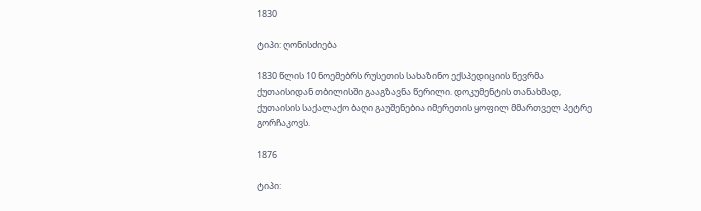1830

ტიპი: ღონისძიება

1830 წლის 10 ნოემებრს რუსეთის სახაზინო ექსპედიციის წევრმა ქუთაისიდან თბილისში გააგზავნა წერილი. დოკუმენტის თანახმად, ქუთაისის საქალაქო ბაღი გაუშენებია იმერეთის ყოფილ მმართველ პეტრე გორჩაკოვს.

1876

ტიპი: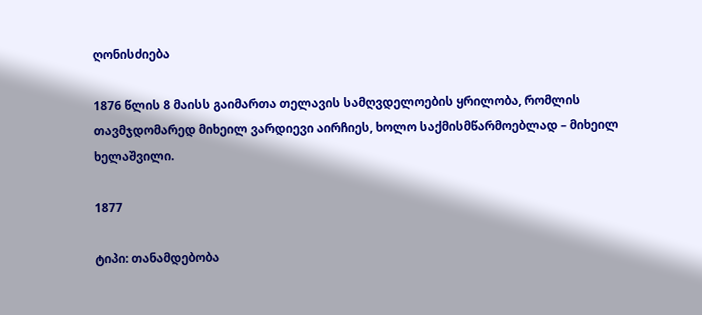ღონისძიება

1876 წლის 8 მაისს გაიმართა თელავის სამღვდელოების ყრილობა, რომლის თავმჯდომარედ მიხეილ ვარდიევი აირჩიეს, ხოლო საქმისმწარმოებლად – მიხეილ ხელაშვილი.

1877

ტიპი: თანამდებობა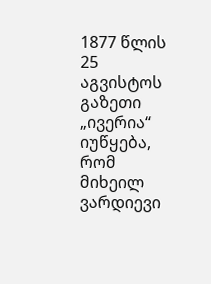1877 წლის 25 აგვისტოს გაზეთი „ივერია“ იუწყება, რომ მიხეილ ვარდიევი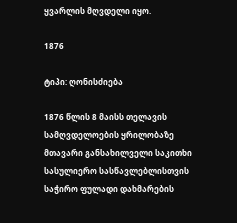ყვარლის მღვდელი იყო.

1876

ტიპი: ღონისძიება

1876 წლის 8 მაისს თელავის სამღვდელოების ყრილობაზე მთავარი განსახილველი საკითხი სასულიერო სასწავლებლისთვის საჭირო ფულადი დახმარების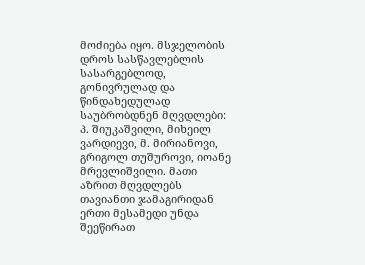მოძიება იყო. მსჯელობის დროს სასწავლებლის სასარგებლოდ, გონივრულად და წინდახედულად საუბრობდნენ მღვდლები: პ. შიუკაშვილი, მიხეილ ვარდიევი, მ. მირიანოვი, გრიგოლ თუშუროვი, იოანე მრევლიშვილი. მათი აზრით მღვდლებს თავიანთი ჯამაგირიდან ერთი მესამედი უნდა შეეწირათ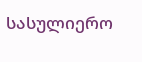სასულიერო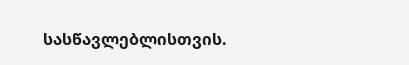სასწავლებლისთვის.